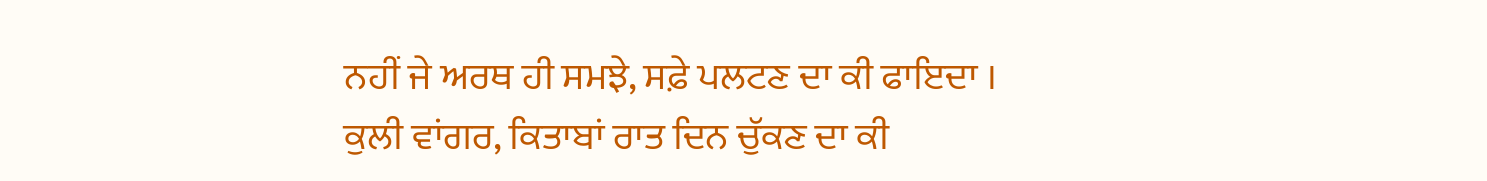ਨਹੀਂ ਜੇ ਅਰਥ ਹੀ ਸਮਝੇ, ਸਫ਼ੇ ਪਲਟਣ ਦਾ ਕੀ ਫਾਇਦਾ ।
ਕੁਲੀ ਵਾਂਗਰ, ਕਿਤਾਬਾਂ ਰਾਤ ਦਿਨ ਚੁੱਕਣ ਦਾ ਕੀ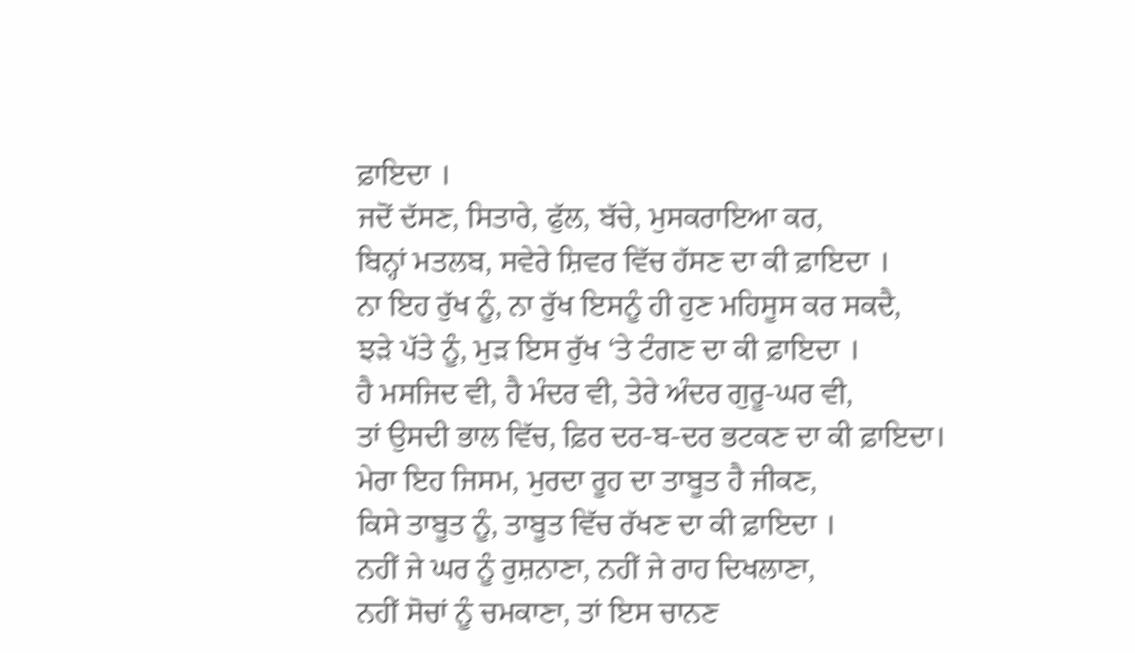ਫ਼ਾਇਦਾ ।
ਜਦੋਂ ਦੱਸਣ, ਸਿਤਾਰੇ, ਫੁੱਲ, ਬੱਚੇ, ਮੁਸਕਰਾਇਆ ਕਰ,
ਬਿਨ੍ਹਾਂ ਮਤਲਬ, ਸਵੇਰੇ ਸ਼ਿਵਰ ਵਿੱਚ ਹੱਸਣ ਦਾ ਕੀ ਫ਼ਾਇਦਾ ।
ਨਾ ਇਹ ਰੁੱਖ ਨੂੰ, ਨਾ ਰੁੱਖ ਇਸਨੂੰ ਹੀ ਹੁਣ ਮਹਿਸੂਸ ਕਰ ਸਕਦੈ,
ਝੜੇ ਪੱਤੇ ਨੂੰ, ਮੁੜ ਇਸ ਰੁੱਖ ‘ਤੇ ਟੰਗਣ ਦਾ ਕੀ ਫ਼ਾਇਦਾ ।
ਹੈ ਮਸਜਿਦ ਵੀ, ਹੈ ਮੰਦਰ ਵੀ, ਤੇਰੇ ਅੰਦਰ ਗੁਰੂ-ਘਰ ਵੀ,
ਤਾਂ ਉਸਦੀ ਭਾਲ ਵਿੱਚ, ਫ਼ਿਰ ਦਰ-ਬ-ਦਰ ਭਟਕਣ ਦਾ ਕੀ ਫ਼ਾਇਦਾ।
ਮੇਰਾ ਇਹ ਜਿਸਮ, ਮੁਰਦਾ ਰੂਹ ਦਾ ਤਾਬੂਤ ਹੈ ਜੀਕਣ,
ਕਿਸੇ ਤਾਬੂਤ ਨੂੰ, ਤਾਬੂਤ ਵਿੱਚ ਰੱਖਣ ਦਾ ਕੀ ਫ਼ਾਇਦਾ ।
ਨਹੀਂ ਜੇ ਘਰ ਨੂੰ ਰੁਸ਼ਨਾਣਾ, ਨਹੀਂ ਜੇ ਰਾਹ ਦਿਖਲਾਣਾ,
ਨਹੀਂ ਸੋਚਾਂ ਨੂੰ ਚਮਕਾਣਾ, ਤਾਂ ਇਸ ਚਾਨਣ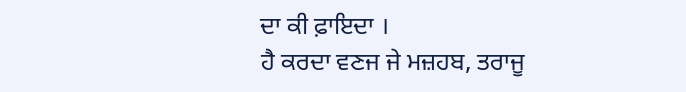ਦਾ ਕੀ ਫ਼ਾਇਦਾ ।
ਹੈ ਕਰਦਾ ਵਣਜ ਜੇ ਮਜ਼ਹਬ, ਤਰਾਜੂ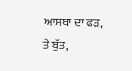ਆਸਥਾ ਦਾ ਫੜ,
ਤੇ ਬੁੱਤ,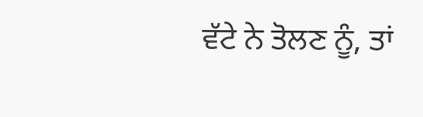ਵੱਟੇ ਨੇ ਤੋਲਣ ਨੂੰ, ਤਾਂ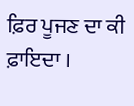ਫ਼ਿਰ ਪੂਜਣ ਦਾ ਕੀ ਫ਼ਾਇਦਾ ।